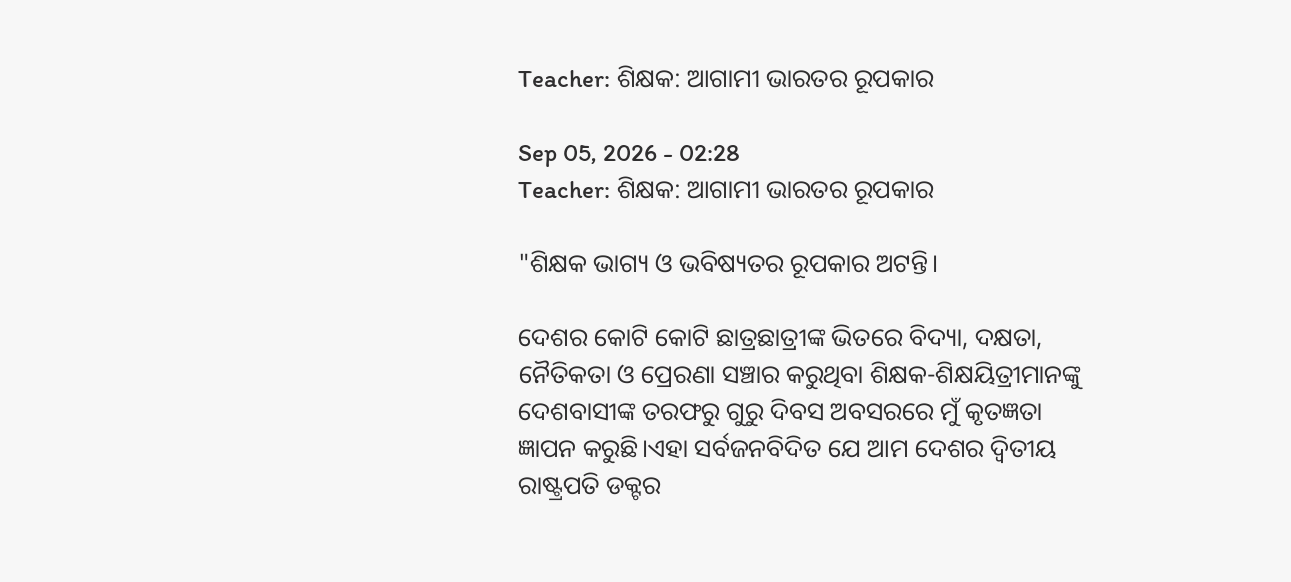Teacher: ଶିକ୍ଷକ: ଆଗାମୀ ଭାରତର ରୂପକାର

Sep 05, 2026 - 02:28
Teacher: ଶିକ୍ଷକ: ଆଗାମୀ ଭାରତର ରୂପକାର

"ଶିକ୍ଷକ ଭାଗ୍ୟ ଓ ଭବିଷ୍ୟତର ରୂପକାର ଅଟନ୍ତି।

ଦେଶର କୋଟି କୋଟି ଛାତ୍ରଛାତ୍ରୀଙ୍କ ଭିତରେ ବିଦ୍ୟା, ଦକ୍ଷତା, ନୈତିକତା ଓ ପ୍ରେରଣା ସଞ୍ଚାର କରୁଥିବା ଶିକ୍ଷକ-ଶିକ୍ଷୟିତ୍ରୀମାନଙ୍କୁ ଦେଶବାସୀଙ୍କ ତରଫରୁ ଗୁରୁ ଦିବସ ଅବସରରେ ମୁଁ କୃତଜ୍ଞତା ଜ୍ଞାପନ କରୁଛି।ଏହା ସର୍ବଜନବିଦିତ ଯେ ଆମ ଦେଶର ଦ୍ୱିତୀୟ ରାଷ୍ଟ୍ରପତି ଡକ୍ଟର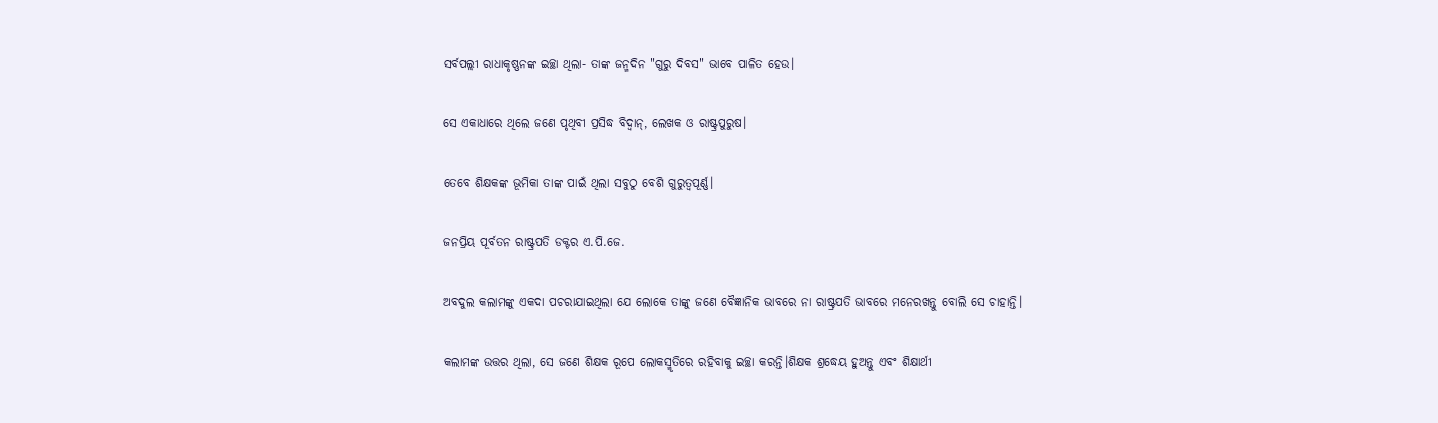ସର୍ବପଲ୍ଲୀ ରାଧାକୃଷ୍ଣନଙ୍କ ଇଚ୍ଛା ଥିଲା- ତାଙ୍କ ଜନ୍ମଦିନ "ଗୁରୁ ଦିବସ" ଭାବେ ପାଳିତ ହେଉ।

ସେ ଏକାଧାରେ ଥିଲେ ଜଣେ ପୃଥିବୀ ପ୍ରସିଦ୍ଧ ବିଦ୍ୱାନ୍‌, ଲେଖକ ଓ ରାଷ୍ଟ୍ରପୁରୁଷ।

ତେବେ ଶିକ୍ଷକଙ୍କ ଭୂମିକା ତାଙ୍କ ପାଇଁ ଥିଲା ସବୁଠୁ ବେଶି ଗୁରୁତ୍ୱପୂର୍ଣ୍ଣ।

ଜନପ୍ରିୟ ପୂର୍ବତନ ରାଷ୍ଟ୍ରପତି ଡକ୍ଟର ଏ.ପି.ଜେ.

ଅବଦୁଲ କଲାମଙ୍କୁ ଏକଦା ପଚରାଯାଇଥିଲା ଯେ ଲୋକେ ତାଙ୍କୁ ଜଣେ ବୈଜ୍ଞାନିକ ଭାବରେ ନା ରାଷ୍ଟ୍ରପତି ଭାବରେ ମନେରଖନ୍ତୁ ବୋଲି ସେ ଚାହାନ୍ତି।

କଲାମଙ୍କ ଉତ୍ତର ଥିଲା, ସେ ଜଣେ ଶିକ୍ଷକ ରୂପେ ଲୋକସ୍ମୃତିରେ ରହିବାକୁ ଇଚ୍ଛା କରନ୍ତି।ଶିକ୍ଷକ ଶ୍ରଦ୍ଧେୟ ହୁଅନ୍ତୁ ଏବଂ ଶିକ୍ଷାର୍ଥୀ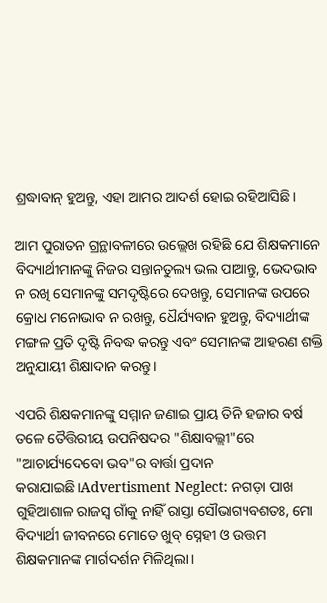ଶ୍ରଦ୍ଧାବାନ୍‌ ହୁଅନ୍ତୁ, ଏହା ଆମର ଆଦର୍ଶ ହୋଇ ରହିଆସିଛି।

ଆମ ପୁରାତନ ଗ୍ରନ୍ଥାବଳୀରେ ଉଲ୍ଲେଖ ରହିଛି ଯେ ଶିକ୍ଷକମାନେ ବିଦ୍ୟାର୍ଥୀମାନଙ୍କୁ ନିଜର ସନ୍ତାନତୁଲ୍ୟ ଭଲ ପାଆନ୍ତୁ, ଭେଦଭାବ ନ ରଖି ସେମାନଙ୍କୁ ସମଦୃଷ୍ଟିରେ ଦେଖନ୍ତୁ, ସେମାନଙ୍କ ଉପରେ କ୍ରୋଧ ମନୋଭାବ ନ ରଖନ୍ତୁ, ଧୈର୍ଯ୍ୟବାନ ହୁଅନ୍ତୁ, ବିଦ୍ୟାର୍ଥୀଙ୍କ ମଙ୍ଗଳ ପ୍ରତି ଦୃଷ୍ଟି ନିବଦ୍ଧ କରନ୍ତୁ ଏବଂ ସେମାନଙ୍କ ଆହରଣ ଶକ୍ତି ଅନୁଯାୟୀ ଶିକ୍ଷାଦାନ କରନ୍ତୁ।

ଏପରି ଶିକ୍ଷକମାନଙ୍କୁ ସମ୍ମାନ ଜଣାଇ ପ୍ରାୟ ତିନି ହଜାର ବର୍ଷ ତଳେ ତୈତ୍ତିରୀୟ ଉପନିଷଦର "ଶିକ୍ଷାବଲ୍ଲୀ"ରେ "ଆଚାର୍ଯ୍ୟଦେବୋ ଭବ"ର ବାର୍ତ୍ତା ପ୍ରଦାନ କରାଯାଇଛି।Advertisment Neglect: ନଗଡ଼ା ପାଖ ଗୁହିଆଶାଳ ରାଜସ୍ବ ଗାଁକୁ ନାହିଁ ରାସ୍ତା ସୌଭାଗ୍ୟବଶତଃ, ମୋ ବିଦ୍ୟାର୍ଥୀ ଜୀବନରେ ମୋତେ ଖୁବ୍ ସ୍ନେହୀ ଓ ଉତ୍ତମ ଶିକ୍ଷକମାନଙ୍କ ମାର୍ଗଦର୍ଶନ ମିଳିଥିଲା।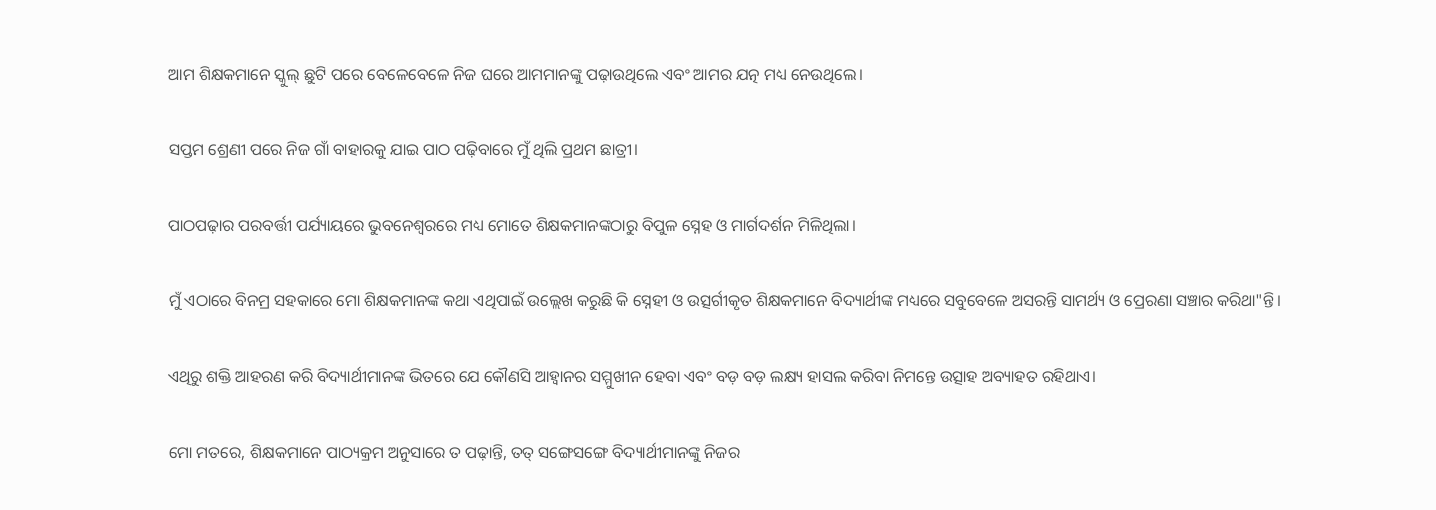ଆମ ଶିକ୍ଷକମାନେ ସ୍କୁଲ୍ ଛୁଟି ପରେ ବେଳେବେଳେ ନିଜ ଘରେ ଆମମାନଙ୍କୁ ପଢ଼ାଉଥିଲେ ଏବଂ ଆମର ଯତ୍ନ ମଧ୍ୟ ନେଉଥିଲେ।

ସପ୍ତମ ଶ୍ରେଣୀ ପରେ ନିଜ ଗାଁ ବାହାରକୁ ଯାଇ ପାଠ ପଢ଼ିବାରେ ମୁଁ ଥିଲି ପ୍ରଥମ ଛାତ୍ରୀ।

ପାଠପଢ଼ାର ପରବର୍ତ୍ତୀ ପର୍ଯ୍ୟାୟରେ ଭୁବନେଶ୍ୱରରେ ମଧ୍ୟ ମୋତେ ଶିକ୍ଷକମାନଙ୍କଠାରୁ ବିପୁଳ ସ୍ନେହ ଓ ମାର୍ଗଦର୍ଶନ ମିଳିଥିଲା।

ମୁଁ ଏଠାରେ ବିନମ୍ର ସହକାରେ ମୋ ଶିକ୍ଷକମାନଙ୍କ କଥା ଏଥିପାଇଁ ଉଲ୍ଲେଖ କରୁଛି କି ସ୍ନେହୀ ଓ ଉତ୍ସର୍ଗୀକୃତ ଶିକ୍ଷକମାନେ ବିଦ୍ୟାର୍ଥୀଙ୍କ ମଧ୍ୟରେ ସବୁବେଳେ ଅସରନ୍ତି ସାମର୍ଥ୍ୟ ଓ ପ୍ରେରଣା ସଞ୍ଚାର କରିଥା"ନ୍ତି।

ଏଥିରୁ ଶକ୍ତି ଆହରଣ କରି ବିଦ୍ୟାର୍ଥୀମାନଙ୍କ ଭିତରେ ଯେ କୌଣସି ଆହ୍ୱାନର ସମ୍ମୁଖୀନ ହେବା ଏବଂ ବଡ଼ ବଡ଼ ଲକ୍ଷ୍ୟ ହାସଲ କରିବା ନିମନ୍ତେ ଉତ୍ସାହ ଅବ୍ୟାହତ ରହିଥାଏ।

ମୋ ମତରେ, ଶିକ୍ଷକମାନେ ପାଠ୍ୟକ୍ରମ ଅନୁସାରେ ତ ପଢ଼ାନ୍ତି, ତତ୍ ସଙ୍ଗେସଙ୍ଗେ ବିଦ୍ୟାର୍ଥୀମାନଙ୍କୁ ନିଜର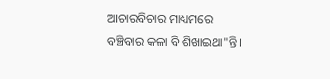ଆଚାରବିଚାର ମାଧ୍ୟମରେ ବଞ୍ଚିବାର କଳା ବି ଶିଖାଇଥା"ନ୍ତି।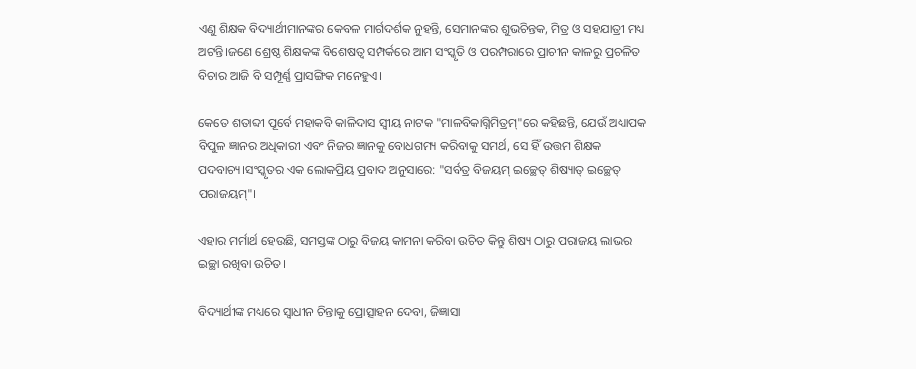ଏଣୁ ଶିକ୍ଷକ ବିଦ୍ୟାର୍ଥୀମାନଙ୍କର କେବଳ ମାର୍ଗଦର୍ଶକ ନୁହନ୍ତି, ସେମାନଙ୍କର ଶୁଭଚିନ୍ତକ, ମିତ୍ର ଓ ସହଯାତ୍ରୀ ମଧ୍ୟ ଅଟନ୍ତି।ଜଣେ ଶ୍ରେଷ୍ଠ ଶିକ୍ଷକଙ୍କ ବିଶେଷତ୍ବ ସମ୍ପର୍କରେ ଆମ ସଂସ୍କୃତି ଓ ପରମ୍ପରାରେ ପ୍ରାଚୀନ କାଳରୁ ପ୍ରଚଳିତ ବିଚାର ଆଜି ବି ସମ୍ପୂର୍ଣ୍ଣ ପ୍ରାସଙ୍ଗିକ ମନେହୁଏ।

କେତେ ଶତାବ୍ଦୀ ପୂର୍ବେ ମହାକବି କାଳିଦାସ ସ୍ବୀୟ ନାଟକ "ମାଳବିକାଗ୍ନିମିତ୍ରମ୍"ରେ କହିଛନ୍ତି, ଯେଉଁ ଅଧ୍ୟାପକ ବିପୁଳ ଜ୍ଞାନର ଅଧିକାରୀ ଏବଂ ନିଜର ଜ୍ଞାନକୁ ବୋଧଗମ୍ୟ କରିବାକୁ ସମର୍ଥ, ସେ ହିଁ ଉତ୍ତମ ଶିକ୍ଷକ ପଦବାଚ୍ୟ।ସଂସ୍କୃତର ଏକ ଲୋକପ୍ରିୟ ପ୍ରବାଦ ଅନୁସାରେ: "ସର୍ବତ୍ର ବିଜୟମ୍ ଇଚ୍ଛେତ୍ ଶିଷ୍ୟାତ୍ ଇଚ୍ଛେତ୍ ପରାଜୟମ୍"।

ଏହାର ମର୍ମାର୍ଥ ହେଉଛି, ସମସ୍ତଙ୍କ ଠାରୁ ବିଜୟ କାମନା କରିବା ଉଚିତ କିନ୍ତୁ ଶିଷ୍ୟ ଠାରୁ ପରାଜୟ ଲାଭର ଇଚ୍ଛା ରଖିବା ଉଚିତ।

ବିଦ୍ୟାର୍ଥୀଙ୍କ ମଧ୍ୟରେ ସ୍ବାଧୀନ ଚିନ୍ତାକୁ ପ୍ରୋତ୍ସାହନ ଦେବା, ଜିଜ୍ଞାସା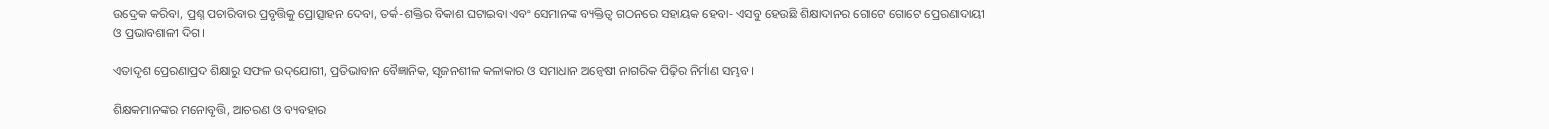ଉଦ୍ରେକ କରିବା, ପ୍ରଶ୍ନ ପଚାରିବାର ପ୍ରବୃତ୍ତିକୁ ପ୍ରୋତ୍ସାହନ ଦେବା, ତର୍କ-ଶକ୍ତିର ବିକାଶ ଘଟାଇବା ଏବଂ ସେମାନଙ୍କ ବ୍ୟକ୍ତିତ୍ୱ ଗଠନରେ ସହାୟକ ହେବା- ଏସବୁ ହେଉଛି ଶିକ୍ଷାଦାନର ଗୋଟେ ଗୋଟେ ପ୍ରେରଣାଦାୟୀ ଓ ପ୍ରଭାବଶାଳୀ ଦିଗ।

ଏତାଦୃଶ ପ୍ରେରଣାପ୍ରଦ ଶିକ୍ଷାରୁ ସଫଳ ଉଦ୍‌ଯୋଗୀ, ପ୍ରତିଭାବାନ ବୈଜ୍ଞାନିକ, ସୃଜନଶୀଳ କଳାକାର ଓ ସମାଧାନ ଅନ୍ୱେଷୀ ନାଗରିକ ପିଢ଼ିର ନିର୍ମାଣ ସମ୍ଭବ।

ଶିକ୍ଷକମାନଙ୍କର ମନୋବୃତ୍ତି, ଆଚରଣ ଓ ବ୍ୟବହାର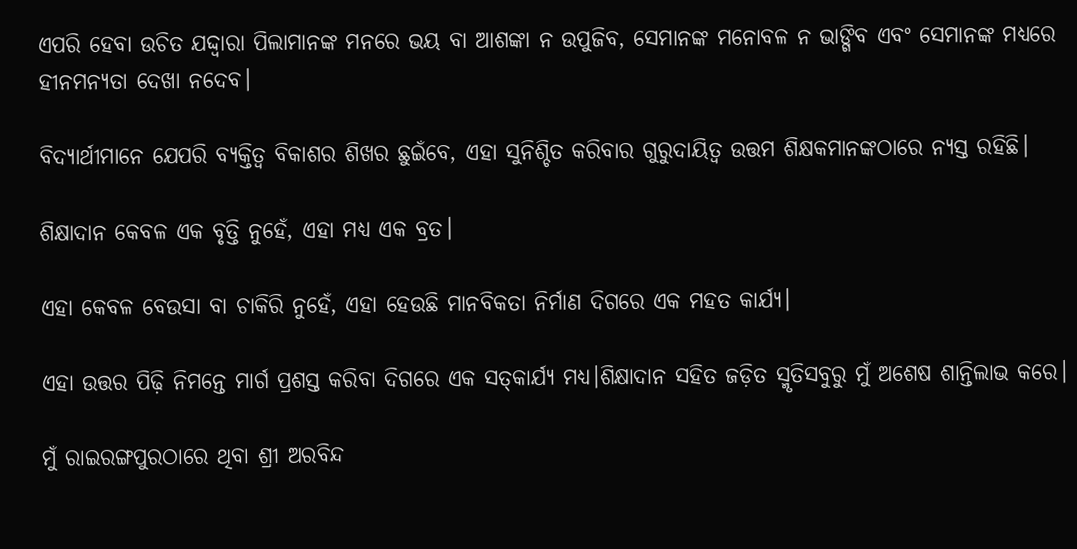ଏପରି ହେବା ଉଚିତ ଯଦ୍ଦ୍ବାରା ପିଲାମାନଙ୍କ ମନରେ ଭୟ ବା ଆଶଙ୍କା ନ ଉପୁଜିବ, ସେମାନଙ୍କ ମନୋବଳ ନ ଭାଙ୍ଗିବ ଏବଂ ସେମାନଙ୍କ ମଧ୍ୟରେ ହୀନମନ୍ୟତା ଦେଖା ନଦେବ।

ବିଦ୍ୟାର୍ଥୀମାନେ ଯେପରି ବ୍ୟକ୍ତିତ୍ୱ ବିକାଶର ଶିଖର ଛୁଇଁବେ, ଏହା ସୁନିଶ୍ଚିତ କରିବାର ଗୁରୁଦାୟିତ୍ୱ ଉତ୍ତମ ଶିକ୍ଷକମାନଙ୍କଠାରେ ନ୍ୟସ୍ତ ରହିଛି।

ଶିକ୍ଷାଦାନ କେବଳ ଏକ ବୃତ୍ତି ନୁହେଁ, ଏହା ମଧ୍ୟ ଏକ ବ୍ରତ।

ଏହା କେବଳ ବେଉସା ବା ଚାକିରି ନୁହେଁ, ଏହା ହେଉଛି ମାନବିକତା ନିର୍ମାଣ ଦିଗରେ ଏକ ମହତ କାର୍ଯ୍ୟ।

ଏହା ଉତ୍ତର ପିଢ଼ି ନିମନ୍ତେ ମାର୍ଗ ପ୍ରଶସ୍ତ କରିବା ଦିଗରେ ଏକ ସତ୍‌କାର୍ଯ୍ୟ ମଧ୍ୟ।ଶିକ୍ଷାଦାନ ସହିତ ଜଡ଼ିତ ସ୍ମୃତିସବୁରୁ ମୁଁ ଅଶେଷ ଶାନ୍ତିଲାଭ କରେ।

ମୁଁ ରାଇରଙ୍ଗପୁରଠାରେ ଥିବା ଶ୍ରୀ ଅରବିନ୍ଦ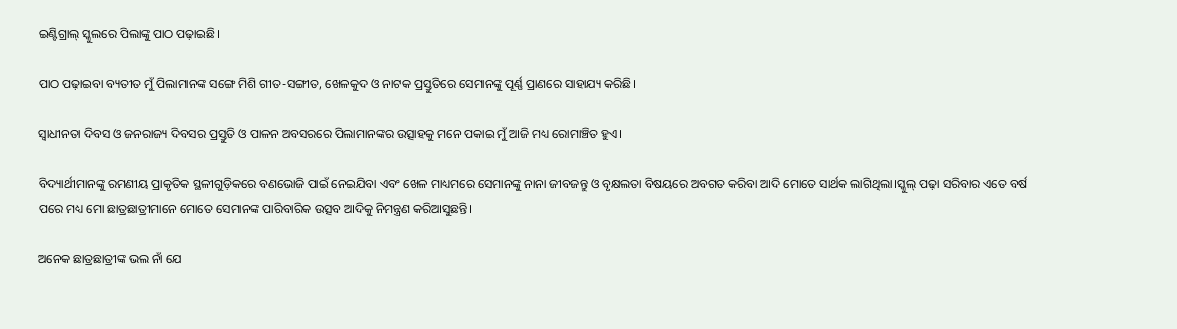ଇଣ୍ଟିଗ୍ରାଲ୍ ସ୍କୁଲରେ ପିଲାଙ୍କୁ ପାଠ ପଢ଼ାଇଛି।

ପାଠ ପଢ଼ାଇବା ବ୍ୟତୀତ ମୁଁ ପିଲାମାନଙ୍କ ସଙ୍ଗେ ମିଶି ଗୀତ-ସଙ୍ଗୀତ, ଖେଳକୁଦ ଓ ନାଟକ ପ୍ରସ୍ତୁତିରେ ସେମାନଙ୍କୁ ପୂର୍ଣ୍ଣ ପ୍ରାଣରେ ସାହାଯ୍ୟ କରିଛି।

ସ୍ୱାଧୀନତା ଦିବସ ଓ ଜନରାଜ୍ୟ ଦିବସର ପ୍ରସ୍ତୁତି ଓ ପାଳନ ଅବସରରେ ପିଲାମାନଙ୍କର ଉତ୍ସାହକୁ ମନେ ପକାଇ ମୁଁ ଆଜି ମଧ୍ୟ ରୋମାଞ୍ଚିତ ହୁଏ।

ବିଦ୍ୟାର୍ଥୀମାନଙ୍କୁ ରମଣୀୟ ପ୍ରାକୃତିକ ସ୍ଥଳୀଗୁଡ଼ିକରେ ବଣଭୋଜି ପାଇଁ ନେଇଯିବା ଏବଂ ଖେଳ ମାଧ୍ୟମରେ ସେମାନଙ୍କୁ ନାନା ଜୀବଜନ୍ତୁ ଓ ବୃକ୍ଷଲତା ବିଷୟରେ ଅବଗତ କରିବା ଆଦି ମୋତେ ସାର୍ଥକ ଲାଗିଥିଲା।ସ୍କୁଲ୍ ପଢ଼ା ସରିବାର ଏତେ ବର୍ଷ ପରେ ମଧ୍ୟ ମୋ ଛାତ୍ରଛାତ୍ରୀମାନେ ମୋତେ ସେମାନଙ୍କ ପାରିବାରିକ ଉତ୍ସବ ଆଦିକୁ ନିମନ୍ତ୍ରଣ କରିଆସୁଛନ୍ତି।

ଅନେକ ଛାତ୍ରଛାତ୍ରୀଙ୍କ ଭଲ ନାଁ ଯେ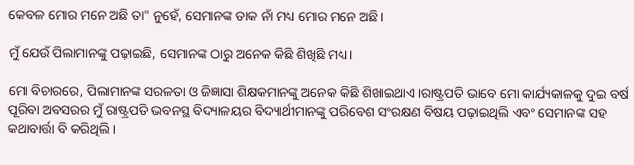କେବଳ ମୋର ମନେ ଅଛି ତା" ନୁହେଁ, ସେମାନଙ୍କ ଡାକ ନାଁ ମଧ୍ୟ ମୋର ମନେ ଅଛି।

ମୁଁ ଯେଉଁ ପିଲାମାନଙ୍କୁ ପଢ଼ାଇଛି, ସେମାନଙ୍କ ଠାରୁ ଅନେକ କିଛି ଶିଖିଛି ମଧ୍ୟ।

ମୋ ବିଚାରରେ, ପିଲାମାନଙ୍କ ସରଳତା ଓ ଜିଜ୍ଞାସା ଶିକ୍ଷକମାନଙ୍କୁ ଅନେକ କିଛି ଶିଖାଇଥାଏ।ରାଷ୍ଟ୍ରପତି ଭାବେ ମୋ କାର୍ଯ୍ୟକାଳକୁ ଦୁଇ ବର୍ଷ ପୂରିବା ଅବସରର ମୁଁ ରାଷ୍ଟ୍ରପତି ଭବନସ୍ଥ ବିଦ୍ୟାଳୟର ବିଦ୍ୟାର୍ଥୀମାନଙ୍କୁ ପରିବେଶ ସଂରକ୍ଷଣ ବିଷୟ ପଢ଼ାଇଥିଲି ଏବଂ ସେମାନଙ୍କ ସହ କଥାବାର୍ତ୍ତା ବି କରିଥିଲି।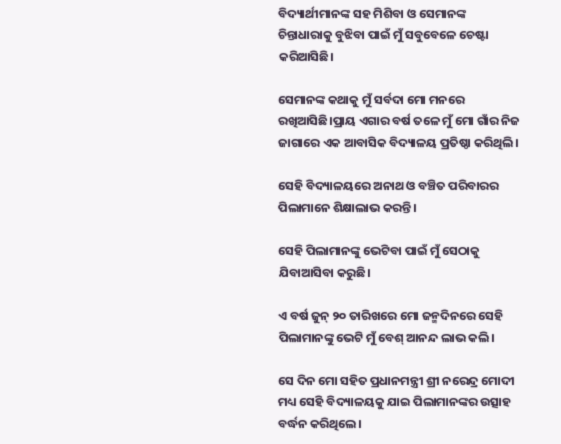ବିଦ୍ୟାର୍ଥୀମାନଙ୍କ ସହ ମିଶିବା ଓ ସେମାନଙ୍କ ଚିନ୍ତାଧାରାକୁ ବୁଝିବା ପାଇଁ ମୁଁ ସବୁବେଳେ ଚେଷ୍ଟା କରିଆସିଛି।

ସେମାନଙ୍କ କଥାକୁ ମୁଁ ସର୍ବଦା ମୋ ମନରେ ରଖିଆସିଛି।ପ୍ରାୟ ଏଗାର ବର୍ଷ ତଳେ ମୁଁ ମୋ ଗାଁର ନିଜ ଜାଗାରେ ଏକ ଆବାସିକ ବିଦ୍ୟାଳୟ ପ୍ରତିଷ୍ଠା କରିଥିଲି।

ସେହି ବିଦ୍ୟାଳୟରେ ଅନାଥ ଓ ବଞ୍ଚିତ ପରିବାରର ପିଲାମାନେ ଶିକ୍ଷାଲାଭ କରନ୍ତି।

ସେହି ପିଲାମାନଙ୍କୁ ଭେଟିବା ପାଇଁ ମୁଁ ସେଠାକୁ ଯିବାଆସିବା କରୁଛି।

ଏ ବର୍ଷ ଜୁନ୍ ୨୦ ତାରିଖରେ ମୋ ଜନ୍ମଦିନରେ ସେହି ପିଲାମାନଙ୍କୁ ଭେଟି ମୁଁ ବେଶ୍ ଆନନ୍ଦ ଲାଭ କଲି।

ସେ ଦିନ ମୋ ସହିତ ପ୍ରଧାନମନ୍ତ୍ରୀ ଶ୍ରୀ ନରେନ୍ଦ୍ର ମୋଦୀ ମଧ୍ୟ ସେହି ବିଦ୍ୟାଳୟକୁ ଯାଇ ପିଲାମାନଙ୍କର ଉତ୍ସାହ ବର୍ଦ୍ଧନ କରିଥିଲେ।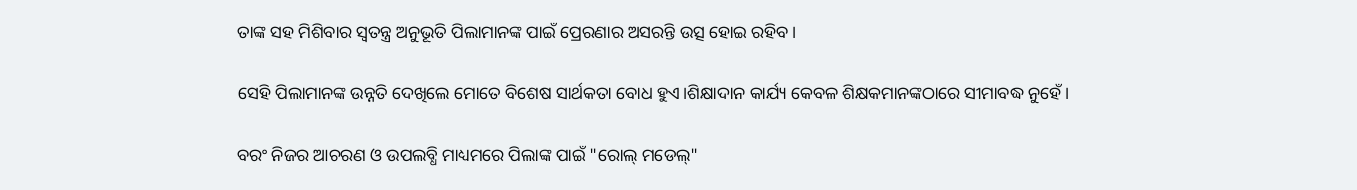ତାଙ୍କ ସହ ମିଶିବାର ସ୍ୱତନ୍ତ୍ର ଅନୁଭୂତି ପିଲାମାନଙ୍କ ପାଇଁ ପ୍ରେରଣାର ଅସରନ୍ତି ଉତ୍ସ ହୋଇ ରହିବ।

ସେହି ପିଲାମାନଙ୍କ ଉନ୍ନତି ଦେଖିଲେ ମୋତେ ବିଶେଷ ସାର୍ଥକତା ବୋଧ ହୁଏ।ଶିକ୍ଷାଦାନ କାର୍ଯ୍ୟ କେବଳ ଶିକ୍ଷକମାନଙ୍କଠାରେ ସୀମାବଦ୍ଧ ନୁହେଁ।

ବରଂ ନିଜର ଆଚରଣ ଓ ଉପଲବ୍ଧି ମାଧ୍ୟମରେ ପିଲାଙ୍କ ପାଇଁ "ରୋଲ୍ ମଡେଲ୍"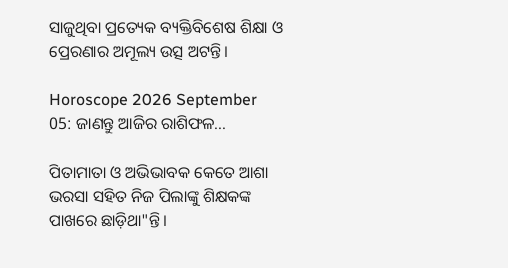ସାଜୁଥିବା ପ୍ରତ୍ୟେକ ବ୍ୟକ୍ତିବିଶେଷ ଶିକ୍ଷା ଓ ପ୍ରେରଣାର ଅମୂଲ୍ୟ ଉତ୍ସ ଅଟନ୍ତି।

Horoscope 2026 September 05: ଜାଣନ୍ତୁ ଆଜିର ରାଶିଫଳ...

ପିତାମାତା ଓ ଅଭିଭାବକ କେତେ ଆଶା ଭରସା ସହିତ ନିଜ ପିଲାଙ୍କୁ ଶିକ୍ଷକଙ୍କ ପାଖରେ ଛାଡ଼ିଥା"ନ୍ତି।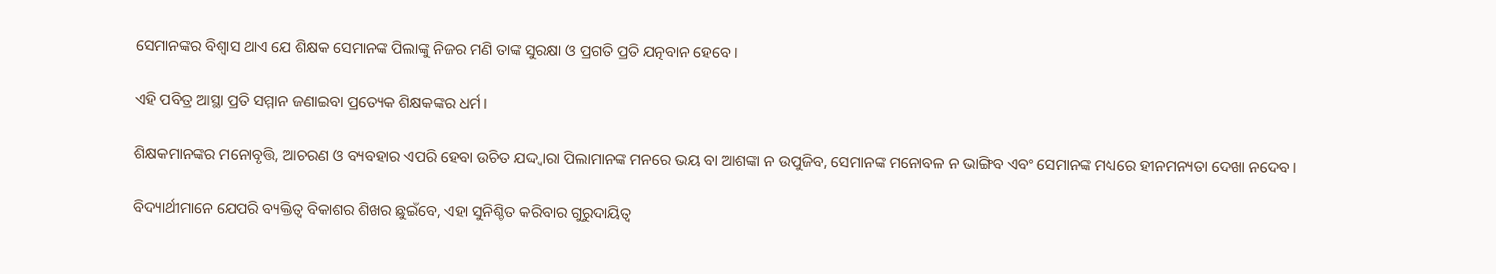ସେମାନଙ୍କର ବିଶ୍ୱାସ ଥାଏ ଯେ ଶିକ୍ଷକ ସେମାନଙ୍କ ପିଲାଙ୍କୁ ନିଜର ମଣି ତାଙ୍କ ସୁରକ୍ଷା ଓ ପ୍ରଗତି ପ୍ରତି ଯତ୍ନବାନ ହେବେ।

ଏହି ପବିତ୍ର ଆସ୍ଥା ପ୍ରତି ସମ୍ମାନ ଜଣାଇବା ପ୍ରତ୍ୟେକ ଶିକ୍ଷକଙ୍କର ଧର୍ମ।

ଶିକ୍ଷକମାନଙ୍କର ମନୋବୃତ୍ତି, ଆଚରଣ ଓ ବ୍ୟବହାର ଏପରି ହେବା ଉଚିତ ଯଦ୍ଦ୍ବାରା ପିଲାମାନଙ୍କ ମନରେ ଭୟ ବା ଆଶଙ୍କା ନ ଉପୁଜିବ, ସେମାନଙ୍କ ମନୋବଳ ନ ଭାଙ୍ଗିବ ଏବଂ ସେମାନଙ୍କ ମଧ୍ୟରେ ହୀନମନ୍ୟତା ଦେଖା ନଦେବ।

ବିଦ୍ୟାର୍ଥୀମାନେ ଯେପରି ବ୍ୟକ୍ତିତ୍ୱ ବିକାଶର ଶିଖର ଛୁଇଁବେ, ଏହା ସୁନିଶ୍ଚିତ କରିବାର ଗୁରୁଦାୟିତ୍ୱ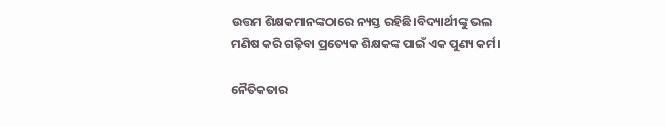ଉତ୍ତମ ଶିକ୍ଷକମାନଙ୍କଠାରେ ନ୍ୟସ୍ତ ରହିଛି।ବିଦ୍ୟାର୍ଥୀଙ୍କୁ ଭଲ ମଣିଷ କରି ଗଢ଼ିବା ପ୍ରତ୍ୟେକ ଶିକ୍ଷକଙ୍କ ପାଇଁ ଏକ ପୁଣ୍ୟ କର୍ମ।

ନୈତିକତାର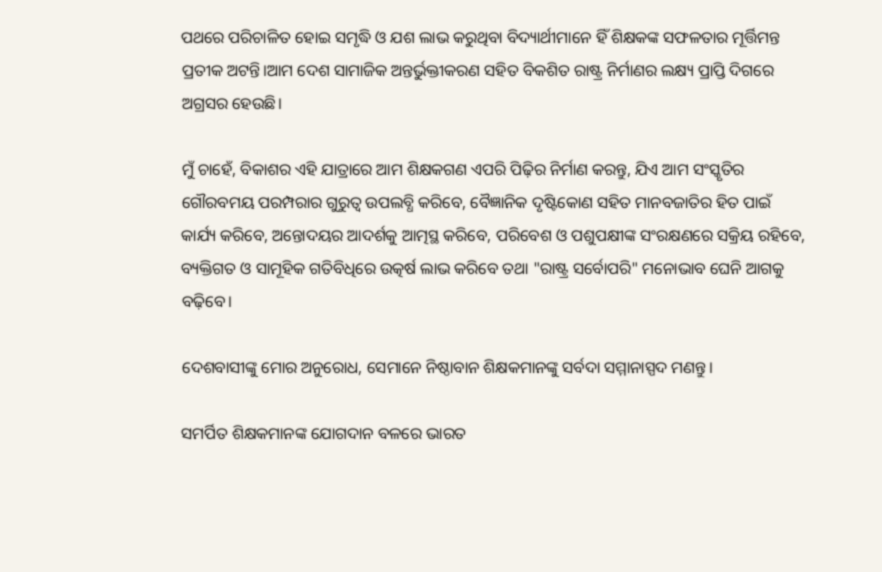ପଥରେ ପରିଚାଳିତ ହୋଇ ସମୃଦ୍ଧି ଓ ଯଶ ଲାଭ କରୁଥିବା ବିଦ୍ୟାର୍ଥୀମାନେ ହିଁ ଶିକ୍ଷକଙ୍କ ସଫଳତାର ମୂର୍ତ୍ତିମନ୍ତ ପ୍ରତୀକ ଅଟନ୍ତି।ଆମ ଦେଶ ସାମାଜିକ ଅନ୍ତର୍ଭୁକ୍ତୀକରଣ ସହିତ ବିକଶିତ ରାଷ୍ଟ୍ର ନିର୍ମାଣର ଲକ୍ଷ୍ୟ ପ୍ରାପ୍ତି ଦିଗରେ ଅଗ୍ରସର ହେଉଛି।

ମୁଁ ଚାହେଁ, ବିକାଶର ଏହି ଯାତ୍ରାରେ ଆମ ଶିକ୍ଷକଗଣ ଏପରି ପିଢ଼ିର ନିର୍ମାଣ କରନ୍ତୁ, ଯିଏ ଆମ ସଂସ୍କୃତିର ଗୌରବମୟ ପରମ୍ପରାର ଗୁରୁତ୍ୱ ଉପଲବ୍ଧି କରିବେ, ବୈଜ୍ଞାନିକ ଦୃଷ୍ଟିକୋଣ ସହିତ ମାନବଜାତିର ହିତ ପାଇଁ କାର୍ଯ୍ୟ କରିବେ, ଅନ୍ତୋଦୟର ଆଦର୍ଶକୁ ଆତ୍ମସ୍ଥ କରିବେ, ପରିବେଶ ଓ ପଶୁପକ୍ଷୀଙ୍କ ସଂରକ୍ଷଣରେ ସକ୍ରିୟ ରହିବେ, ବ୍ୟକ୍ତିଗତ ଓ ସାମୂହିକ ଗତିବିଧିରେ ଉତ୍କର୍ଷ ଲାଭ କରିବେ ତଥା "ରାଷ୍ଟ୍ର ସର୍ବୋପରି" ମନୋଭାବ ଘେନି ଆଗକୁ ବଢ଼ିବେ।

ଦେଶବାସୀଙ୍କୁ ମୋର ଅନୁରୋଧ, ସେମାନେ ନିଷ୍ଠାବାନ ଶିକ୍ଷକମାନଙ୍କୁ ସର୍ବଦା ସମ୍ମାନାସ୍ପଦ ମଣନ୍ତୁ।

ସମର୍ପିତ ଶିକ୍ଷକମାନଙ୍କ ଯୋଗଦାନ ବଳରେ ଭାରତ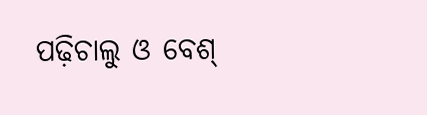ପଢ଼ିଚାଲୁ ଓ ବେଶ୍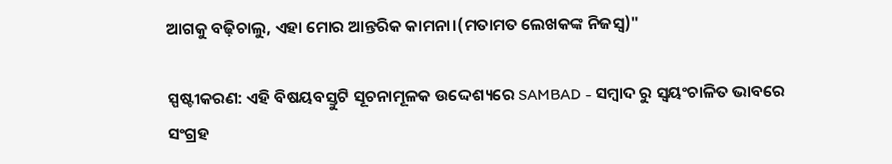ଆଗକୁ ବଢ଼ିଚାଲୁ, ଏହା ମୋର ଆନ୍ତରିକ କାମନା।(ମତାମତ ଲେଖକଙ୍କ ନିଜସ୍ବ)"

ସ୍ପଷ୍ଟୀକରଣ: ଏହି ବିଷୟବସ୍ତୁଟି ସୂଚନାମୂଳକ ଉଦ୍ଦେଶ୍ୟରେ SAMBAD - ସମ୍ବାଦ ରୁ ସ୍ୱୟଂଚାଳିତ ଭାବରେ ସଂଗ୍ରହ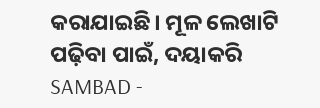କରାଯାଇଛି। ମୂଳ ଲେଖାଟି ପଢ଼ିବା ପାଇଁ, ଦୟାକରି SAMBAD -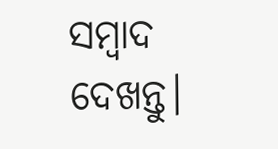ସମ୍ବାଦ ଦେଖନ୍ତୁ।